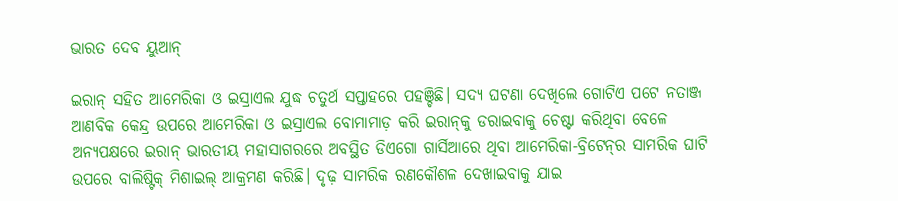ଭାରତ ଦେବ ୟୁଆନ୍‌

ଇରାନ୍‌ ସହିତ ଆମେରିକା ଓ ଇସ୍ରାଏଲ ଯୁଦ୍ଧ ଚତୁର୍ଥ ସପ୍ତାହରେ ପହଞ୍ଚିଛି। ସଦ୍ୟ ଘଟଣା ଦେଖିଲେ ଗୋଟିଏ ପଟେ ନତାଞ୍ଜ ଆଣବିକ କେନ୍ଦ୍ର ଉପରେ ଆମେରିକା ଓ ଇସ୍ରାଏଲ ବୋମାମାଡ଼ କରି ଇରାନ୍‌କୁ ଡରାଇବାକୁ ଚେଷ୍ଟା କରିଥିବା ବେଳେ ଅନ୍ୟପକ୍ଷରେ ଇରାନ୍‌ ଭାରତୀୟ ମହାସାଗରରେ ଅବସ୍ଥିତ ଡିଏଗୋ ଗାର୍ସିଆରେ ଥିବା ଆମେରିକା-ବ୍ରିଟେନ୍‌ର ସାମରିକ ଘାଟି ଉପରେ ବାଲିଷ୍ଟିକ୍‌ ମିଶାଇଲ୍‌ ଆକ୍ରମଣ କରିଛି। ଦୃଢ଼ ସାମରିକ ରଣକୌଶଳ ଦେଖାଇବାକୁ ଯାଇ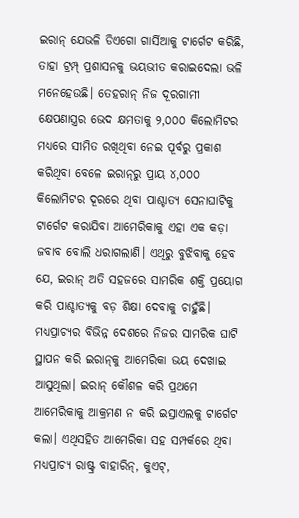ଇରାନ୍‌ ଯେଭଳି ଡିଏଗୋ ଗାର୍ସିଆକୁ ଟାର୍ଗେଟ କରିଛି, ତାହା ଟ୍ରମ୍ପ୍‌ ପ୍ରଶାସନକୁ ଭୟଭୀତ କରାଇଦେଲା ଭଳି ମନେହେଉଛି। ତେହରାନ୍‌ ନିଜ ଦୂରଗାମୀ କ୍ଷେପଣାସ୍ତ୍ରର ଭେଦ କ୍ଷମତାକୁ ୨,୦୦୦ କିଲୋମିଟର ମଧ୍ୟରେ ସୀମିତ ରଖିଥିବା ନେଇ ପୂର୍ବରୁ ପ୍ରକାଶ କରିଥିବା ବେଳେ ଇରାନ୍‌ରୁ ପ୍ରାୟ ୪,୦୦୦ କିଲୋମିଟର ଦୂରରେ ଥିବା ପାଶ୍ଚାତ୍ୟ ସେନାଘାଟିକୁ ଟାର୍ଗେଟ କରାଯିବା ଆମେରିକାକୁ ଏହା ଏକ କଡ଼ା ଜବାବ ବୋଲି ଧରାଗଲାଣି। ଏଥିରୁ ବୁଝିବାକୁ ହେବ ଯେ, ଇରାନ୍‌ ଅତି ସହଜରେ ସାମରିକ ଶକ୍ତି ପ୍ରୟୋଗ କରି ପାଶ୍ଚାତ୍ୟକୁ ବଡ଼ ଶିକ୍ଷା ଦେବାକୁ ଚାହୁଁଛି। ମଧ୍ୟପ୍ରାଚ୍ୟର ବିଭିନ୍ନ ଦେଶରେ ନିଜର ସାମରିକ ଘାଟି ସ୍ଥାପନ କରି ଇରାନ୍‌କୁ ଆମେରିକା ଭୟ ଦେଖାଇ ଆସୁଥିଲା। ଇରାନ୍‌ କୌଶଳ କରି ପ୍ରଥମେ ଆମେରିକାକୁ ଆକ୍ରମଣ ନ କରି ଇସ୍ରାଏଲକୁ ଟାର୍ଗେଟ କଲା। ଏଥିସହିତ ଆମେରିକା ସହ ସମ୍ପର୍କରେ ଥିବା ମଧ୍ୟପ୍ରାଚ୍ୟ ରାଷ୍ଟ୍ର ବାହାରିନ୍‌, କୁଏଟ୍‌,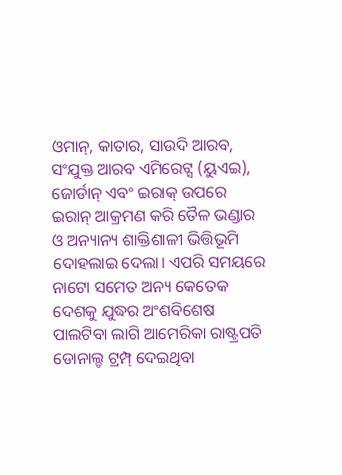ଓମାନ୍‌, କାତାର, ସାଉଦି ଆରବ, ସଂଯୁକ୍ତ ଆରବ ଏମିରେଟ୍ସ (ୟୁଏଇ), ଜୋର୍ଡାନ୍‌ ଏବଂ ଇରାକ୍‌ ଉପରେ ଇରାନ୍‌ ଆକ୍ରମଣ କରି ତୈଳ ଭଣ୍ଡାର ଓ ଅନ୍ୟାନ୍ୟ ଶାକ୍ତିଶାଳୀ ଭିତ୍ତିଭୂମି ଦୋହଲାଇ ଦେଲା। ଏପରି ସମୟରେ ନାଟୋ ସମେତ ଅନ୍ୟ କେତେକ ଦେଶକୁ ଯୁଦ୍ଧର ଅଂଶବିଶେଷ ପାଲଟିବା ଲାଗି ଆମେରିକା ରାଷ୍ଟ୍ରପତି ଡୋନାଲ୍ଡ ଟ୍ରମ୍ପ୍‌ ଦେଇଥିବା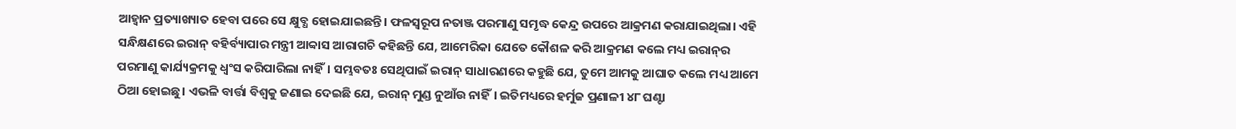ଆହ୍ବାନ ପ୍ରତ୍ୟାଖ୍ୟାତ ହେବା ପରେ ସେ କ୍ଷୁବ୍ଧ ହୋଇଯାଇଛନ୍ତି। ଫଳସ୍ବରୂପ ନତାଞ୍ଜ ପରମାଣୁ ସମୃଦ୍ଧ କେନ୍ଦ୍ର ଉପରେ ଆକ୍ରମଣ କରାଯାଇଥିଲା। ଏହି ସନ୍ଧିକ୍ଷଣରେ ଇରାନ୍‌ ବହିର୍ବ୍ୟାପାର ମନ୍ତ୍ରୀ ଆବ୍ବାସ ଆରାଗଚି କହିଛନ୍ତି ଯେ, ଆମେରିକା ଯେତେ କୌଶଳ କରି ଆକ୍ରମଣ କଲେ ମଧ୍ୟ ଇରାନ୍‌ର ପରମାଣୁ କାର୍ଯ୍ୟକ୍ରମକୁ ଧ୍ୱଂସ କରିପାରିଲା ନାହିଁ। ସମ୍ଭବତଃ ସେଥିପାଇଁ ଇରାନ୍‌ ସାଧାରଣରେ କହୁଛି ଯେ, ତୁମେ ଆମକୁ ଆଘାତ କଲେ ମଧ୍ୟ ଆମେ ଠିଆ ହୋଇଛୁ। ଏଭଳି ବାର୍ତ୍ତା ବିଶ୍ୱକୁ ଜଣାଇ ଦେଇଛି ଯେ, ଇରାନ୍‌ ମୁଣ୍ଡ ନୁଆଁଉ ନାହିଁ। ଇତିମଧ୍ୟରେ ହର୍ମୁଜ ପ୍ରଣାଳୀ ୪୮ ଘଣ୍ଟା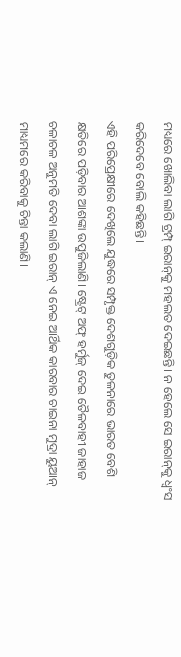ମଧ୍ୟରେ ଖୋଲିବା ଲାଗି ଟ୍ରମ୍ପ୍‌ ଇରାନ୍‌କୁ ମହଲତ ଦେଇଛନ୍ତି। ନ ହେଲେ ସେ ଇରାନ୍‌କୁ ଧ୍ୱଂସ କରିଦେବେ ବୋଲି କହିଛନ୍ତି।
ଏହି ପରିପ୍ରେକ୍ଷୀରେ ଦେଖିଲେ ଯୁଦ୍ଧରେ ସମ୍ପୃକ୍ତ ଦେଶଗୁଡ଼ିକ ତୁଳନାରେ ଭାରତ ବେଶି କ୍ଷତିରେ ପଡ଼ିବାର ଆଶଙ୍କା ଉପୁଜିଲାଣି। ଷ୍ଟ୍ରେଟ୍‌ ଅଫ୍‌ ହର୍ମୁଜ୍‌ ଦେଇ ତୈଳବାହୀ ଜାହାଜ ଚଳାଚଳ ଅନୁମତି ଦେବା ଲାଗି ଇରାନ୍‌ ଏ ନେଇ ଆର୍ଥିକ କାରବାର ଚାଇନା ମୁଦ୍ରା ୟୁଆନ୍‌ ମାଧ୍ୟମରେ କରିବାକୁ ଚିନ୍ତା କଲାଣି।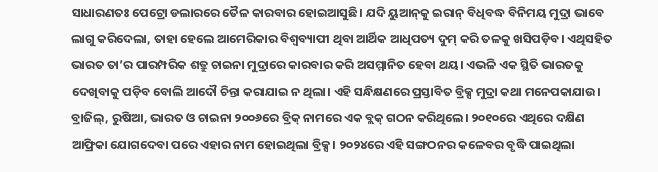ସାଧାରଣତଃ ପେଟ୍ରୋ ଡଲାରରେ ତୈଳ କାରବାର ହୋଇଆସୁଛି। ଯଦି ୟୁଆନ୍‌କୁ ଇରାନ୍‌ ବିଧିବଦ୍ଧ ବିନିମୟ ମୁଦ୍ରା ଭାବେ ଲାଗୁ କରିଦେଲା, ତାହା ହେଲେ ଆମେରିକାର ବିଶ୍ୱବ୍ୟାପୀ ଥିବା ଆର୍ଥିକ ଆଧିପତ୍ୟ ଦୁମ୍‌ କରି ତଳକୁ ଖସିପଡ଼ିବ। ଏଥିସହିତ ଭାରତ ତା’ର ପାରମ୍ପରିକ ଶତ୍ରୁ ଚାଇନା ମୁଦ୍ରାରେ କାରବାର କରି ଅସମ୍ମାନିତ ହେବା ଥୟ। ଏଭଳି ଏକ ସ୍ଥିତି ଭାରତକୁ ଦେଖିବାକୁ ପଡ଼ିବ ବୋଲି ଆଦୌ ଚିନ୍ତା କରାଯାଇ ନ ଥିଲା। ଏହି ସନ୍ଧିକ୍ଷଣରେ ପ୍ରସ୍ତାବିତ ବ୍ରିକ୍ସ ମୁଦ୍ରା କଥା ମନେପକାଯାଉ। ବ୍ରାଜିଲ୍‌, ରୁଷିଆ, ଭାରତ ଓ ଚାଇନା ୨୦୦୬ରେ ବ୍ରିକ୍‌ ନାମରେ ଏକ ବ୍ଲକ୍‌ ଗଠନ କରିଥିଲେ। ୨୦୧୦ରେ ଏଥିରେ ଦକ୍ଷିଣ ଆଫ୍ରିକା ଯୋଗଦେବା ପରେ ଏହାର ନାମ ହୋଇଥିଲା ବ୍ରିକ୍ସ। ୨୦୨୪ରେ ଏହି ସଙ୍ଗଠନର କଳେବର ବୃଦ୍ଧି ପାଇଥିଲା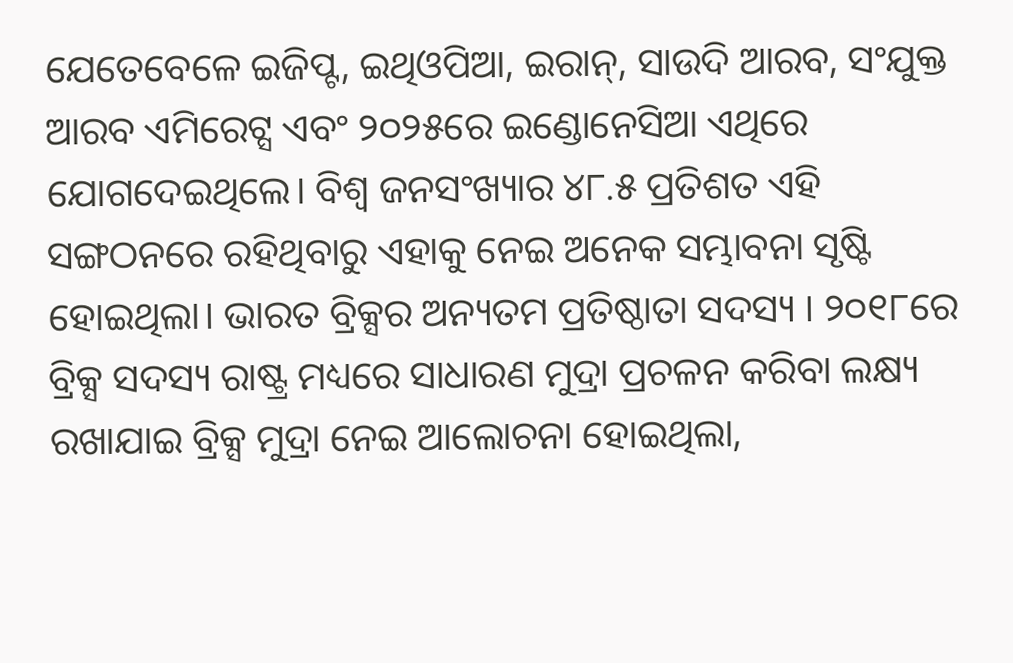ଯେତେବେଳେ ଇଜିପ୍ଟ, ଇଥିଓପିଆ, ଇରାନ୍‌, ସାଉଦି ଆରବ, ସଂଯୁକ୍ତ ଆରବ ଏମିରେଟ୍ସ ଏବଂ ୨୦୨୫ରେ ଇଣ୍ଡୋନେସିଆ ଏଥିରେ ଯୋଗଦେଇଥିଲେ। ବିଶ୍ୱ ଜନସଂଖ୍ୟାର ୪୮.୫ ପ୍ରତିଶତ ଏହି ସଙ୍ଗଠନରେ ରହିଥିବାରୁ ଏହାକୁ ନେଇ ଅନେକ ସମ୍ଭାବନା ସୃଷ୍ଟି ହୋଇଥିଲା। ଭାରତ ବ୍ରିକ୍ସର ଅନ୍ୟତମ ପ୍ରତିଷ୍ଠାତା ସଦସ୍ୟ । ୨୦୧୮ରେ ବ୍ରିକ୍ସ ସଦସ୍ୟ ରାଷ୍ଟ୍ର ମଧ୍ୟରେ ସାଧାରଣ ମୁଦ୍ରା ପ୍ରଚଳନ କରିବା ଲକ୍ଷ୍ୟ ରଖାଯାଇ ବ୍ରିକ୍ସ ମୁଦ୍ରା ନେଇ ଆଲୋଚନା ହୋଇଥିଲା,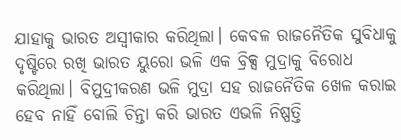ଯାହାକୁ ଭାରତ ଅସ୍ବୀକାର କରିଥିଲା। କେବଳ ରାଜନୈତିକ ସୁବିଧାକୁ ଦୃଷ୍ଟିରେ ରଖି ଭାରତ ୟୁରୋ ଭଳି ଏକ ବ୍ରିକ୍ସ ମୁଦ୍ରାକୁ ବିରୋଧ କରିଥିଲା। ବିମୁଦ୍ରୀକରଣ ଭଳି ମୁଦ୍ରା ସହ ରାଜନୈତିକ ଖେଳ କରାଇ ହେବ ନାହିଁ ବୋଲି ଚିନ୍ତା କରି ଭାରତ ଏଭଳି ନିଷ୍ପତ୍ତି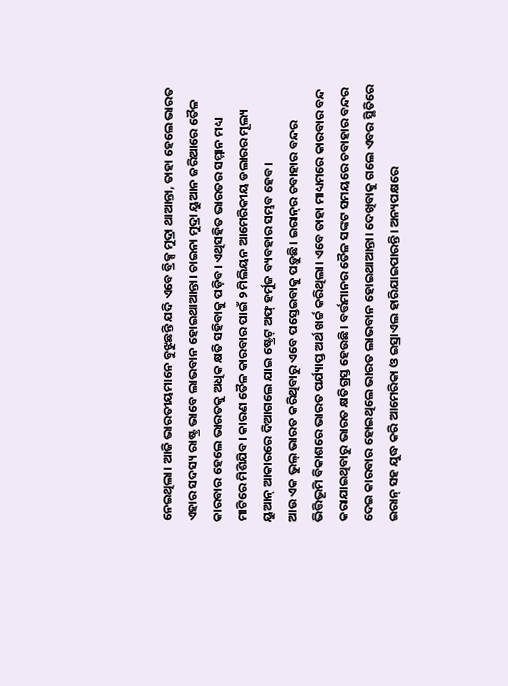ନେଇଥିଲା। ଆଜି ଭାରତୀୟମାନେ ବୁଝୁଛନ୍ତି ଯଦି ଏବେ ବ୍ରିକ୍ସ ମୁଦ୍ରା ଥାଆନ୍ତା, ତାହା ହେଲେ ଭାରତ ଏହାର ସଦସ୍ୟ ରାଷ୍ଟ୍ର ଭାବେ ଲାଭବାନ ହୋଇଥାଆନ୍ତା। ଚାଇନା ମୁଦ୍ରା ୟୁଆନ ଜରିଆରେ ତୈଳ କାରବାର ହେଲେ ଭାରତକୁ ଅଧିକ କ୍ଷତି ସହିବାକୁ ପଡ଼ିବ। ଏଥିସହିତ ଭାରତର ସମ୍ମାନ ମଧ୍ୟ ମାଟିରେ ମିଶିଯିବ। କାରଣ ତୈଳ କାରବାର ପାଇଁ ୨ ମିଲିୟନ ଆମେରିକୀୟ ଡଲାରର ମୂଲ୍ୟ ୟୁଆନ୍‌ ଆକାରରେ ଦିଆଗଲେ ଯାଇ ଷ୍ଟ୍ରେଟ୍‌ ଅଫ୍‌ ହର୍ମୁଜ ବ୍ୟବହାର ସମ୍ଭବ ହେବ।
ଆଉ ଏକ ଭୁଲ୍‌ ଭାରତ କରିଥିବାରୁ ଏବେ ପସ୍ତେଇବାକୁ ପଡ଼ୁଛି। ଇରାନ୍‌ର ଚବାହାର ବନ୍ଦର ଭିତ୍ତିଭୂମି ବିକାଶରେ ଭାରତ ପର୍ଯ୍ୟାପ୍ତ ଅର୍ଥ ଖର୍ଚ୍ଚ କରିଥିଲା। ଏବେ ତାହା ମାଧ୍ୟମରେ କାରବାର ବନ୍ଦ କରାଯାଇଥିବାରୁ ଭାରତ କ୍ଷତିଗ୍ରସ୍ତ ହେଉଛି। ବର୍ତ୍ତମାନର ତୈଳ ସଙ୍କଟ ସମୟରେ ଚବାହାର ବନ୍ଦର ଦେଇ କାରବାର ହୋଇଥିଲେ ଭାରତ ଲାଭବାନ ହୋଇଥାଆନ୍ତା। ଦେଖିବାକୁ ଗଲେ ଏବର ସ୍ଥିତିରେ ଇରାନ୍‌ ସହ ଯୁଦ୍ଧ କରି ଆମେରିକା ଓ ଇସ୍ରାଏଲ ହାରିଯାଇପାରନ୍ତି। ଅନ୍ୟପକ୍ଷରେ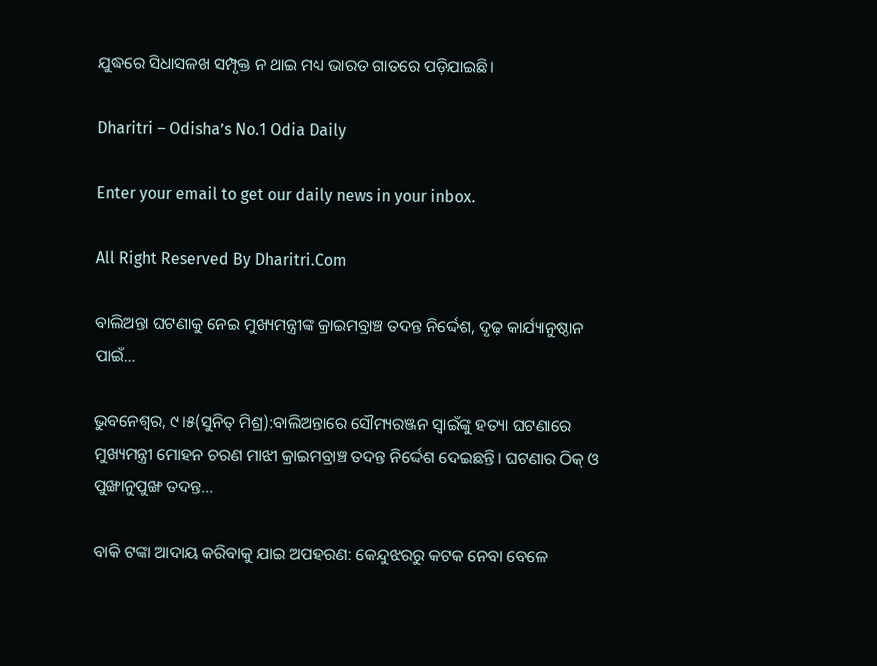ଯୁଦ୍ଧରେ ସିଧାସଳଖ ସମ୍ପୃକ୍ତ ନ ଥାଇ ମଧ୍ୟ ଭାରତ ଗାତରେ ପଡ଼ିଯାଇଛି।

Dharitri – Odisha’s No.1 Odia Daily

Enter your email to get our daily news in your inbox.

All Right Reserved By Dharitri.Com

ବାଲିଅନ୍ତା ଘଟଣାକୁ ନେଇ ମୁଖ୍ୟମନ୍ତ୍ରୀଙ୍କ କ୍ରାଇମବ୍ରାଞ୍ଚ ତଦନ୍ତ ନିର୍ଦ୍ଦେଶ, ଦୃଢ଼ କାର୍ଯ୍ୟାନୁଷ୍ଠାନ ପାଇଁ…

ଭୁବନେଶ୍ୱର, ୯।୫(ସୁନିତ୍‌ ମିଶ୍ର):ବାଲିଅନ୍ତାରେ ସୌମ୍ୟରଞ୍ଜନ ସ୍ବାଇଁଙ୍କୁ ହତ୍ୟା ଘଟଣାରେ ମୁଖ୍ୟମନ୍ତ୍ରୀ ମୋହନ ଚରଣ ମାଝୀ କ୍ରାଇମବ୍ରାଞ୍ଚ ତଦନ୍ତ ନିର୍ଦ୍ଦେଶ ଦେଇଛନ୍ତି। ଘଟଣାର ଠିକ୍‌ ଓ ପୁଙ୍ଖାନୁପୁଙ୍ଖ ତଦନ୍ତ…

ବାକି ଟଙ୍କା ଆଦାୟ କରିବାକୁ ଯାଇ ଅପହରଣ: କେନ୍ଦୁଝରରୁ କଟକ ନେବା ବେଳେ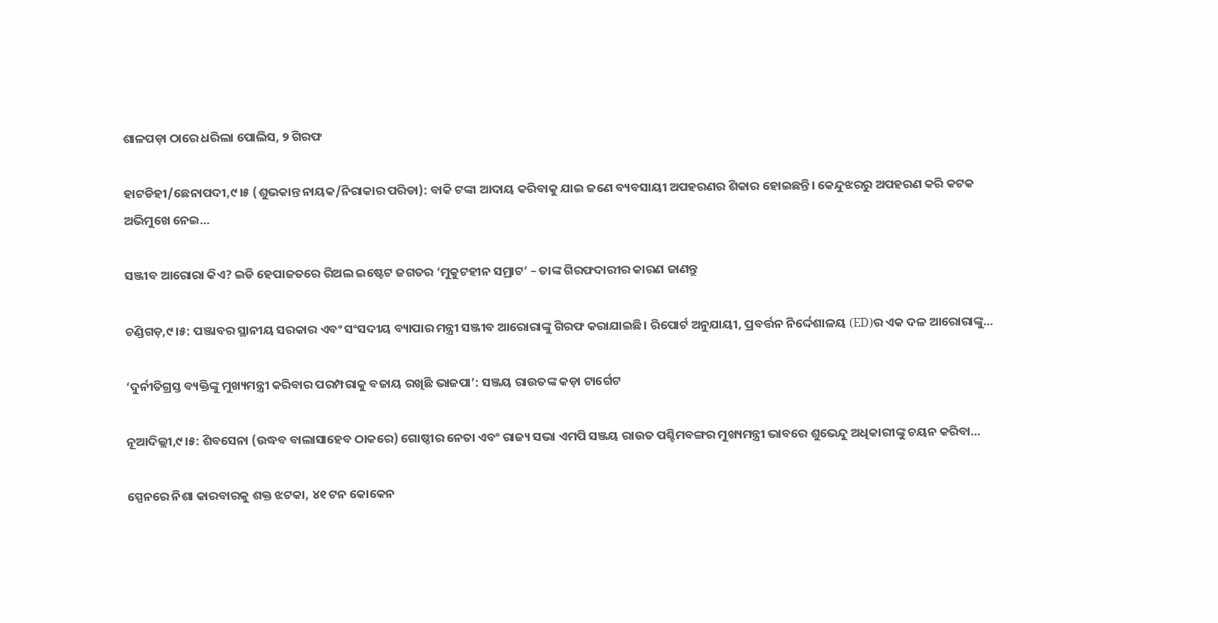ଶାଳପଡ଼ା ଠାରେ ଧରିଲା ପୋଲିସ, ୨ ଗିରଫ

ହାଟଡିହୀ/ଛେନାପଦୀ,୯।୫ (ଶୁଭକାନ୍ତ ନାୟକ/ନିରାକାର ପରିଡା): ବାକି ଟଙ୍କା ଆଦାୟ କରିବାକୁ ଯାଇ ଜଣେ ବ୍ୟବସାୟୀ ଅପହରଣର ଶିକାର ହୋଇଛନ୍ତି। କେନ୍ଦୁଝରରୁ ଅପହରଣ କରି କଟକ ଅଭିମୁଖେ ନେଇ…

ସଞ୍ଜୀବ ଆରୋରା କିଏ? ଇଡି ହେପାଜତରେ ରିଅଲ ଇଷ୍ଟେଟ ଜଗତର ‘ମୁକୁଟହୀନ ସମ୍ରାଟ’ – ତାଙ୍କ ଗିରଫଦାରୀର କାରଣ ଜାଣନ୍ତୁ

ଚଣ୍ଡିଗଡ଼,୯।୫: ପଞ୍ଜାବର ସ୍ଥାନୀୟ ସରକାର ଏବଂ ସଂସଦୀୟ ବ୍ୟାପାର ମନ୍ତ୍ରୀ ସଞ୍ଜୀବ ଆରୋରାଙ୍କୁ ଗିରଫ କରାଯାଇଛି। ରିପୋର୍ଟ ଅନୁଯାୟୀ, ପ୍ରବର୍ତ୍ତନ ନିର୍ଦ୍ଦେଶାଳୟ (ED)ର ଏକ ଦଳ ଆରୋରାଙ୍କୁ…

‘ଦୁର୍ନୀତିଗ୍ରସ୍ତ ବ୍ୟକ୍ତିଙ୍କୁ ମୁଖ୍ୟମନ୍ତ୍ରୀ କରିବାର ପରମ୍ପରାକୁ ବଜାୟ ରଖିଛି ଭାଜପା’: ସଞ୍ଜୟ ରାଉତଙ୍କ କଡ଼ା ଟାର୍ଗେଟ

ନୂଆଦିଲ୍ଲୀ,୯।୫: ଶିବସେନା (ଉଦ୍ଧବ ବାଲାସାହେବ ଠାକରେ) ଗୋଷ୍ଠୀର ନେତା ଏବଂ ରାଜ୍ୟ ସଭା ଏମପି ସଞ୍ଜୟ ରାଉତ ପଶ୍ଚିମବଙ୍ଗର ମୁଖ୍ୟମନ୍ତ୍ରୀ ଭାବରେ ଶୁଭେନ୍ଦୁ ଅଧିକାରୀଙ୍କୁ ଚୟନ କରିବା…

ସ୍ପେନରେ ନିଶା କାରବାରକୁ ଶକ୍ତ ଝଟକା, ୪୧ ଟନ କୋକେନ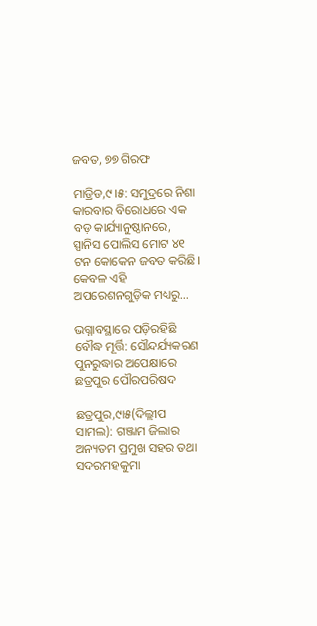ଜବତ, ୭୭ ଗିରଫ

ମାଡ୍ରିଡ,୯।୫: ସମୁଦ୍ରରେ ନିଶା କାରବାର ବିରୋଧରେ ଏକ ବଡ଼ କାର୍ଯ୍ୟାନୁଷ୍ଠାନରେ, ସ୍ପାନିସ ପୋଲିସ ମୋଟ ୪୧ ଟନ କୋକେନ ଜବତ କରିଛି। କେବଳ ଏହି ଅପରେଶନଗୁଡ଼ିକ ମଧ୍ୟରୁ…

ଭଗ୍ନାବସ୍ଥାରେ ପଡ଼ିରହିଛି ବୌଦ୍ଧ ମୂର୍ତ୍ତି: ସୌନ୍ଦର୍ଯ୍ୟକରଣ ପୁନରୁଦ୍ଧାର ଅପେକ୍ଷାରେ ଛତ୍ରପୁର ପୌରପରିଷଦ

ଛତ୍ରପୁର,୯ା୫(ଦିଲ୍ଲୀପ ସାମଲ): ଗଞ୍ଜାମ ଜିଲାର ଅନ୍ୟତମ ପ୍ରମୁଖ ସହର ତଥା ସଦରମହକୁମା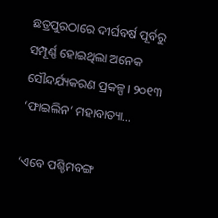ଛତ୍ରପୁରଠାରେ ଦୀର୍ଘବର୍ଷ ପୂର୍ବରୁ ସମ୍ପୂର୍ଣ୍ଣ ହୋଇଥିଲା ଅନେକ ସୌନ୍ଦର୍ଯ୍ୟକରଣ ପ୍ରକଳ୍ପ। ୨୦୧୩ ‘ଫାଇଲିନ’ ମହାବାତ୍ୟା…

‘ଏବେ ପଶ୍ଚିମବଙ୍ଗ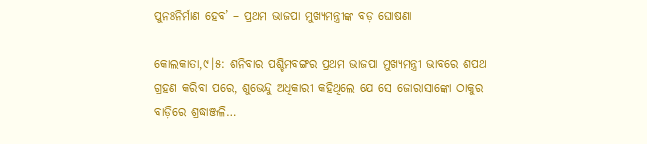ପୁନଃନିର୍ମାଣ ହେବ’ – ପ୍ରଥମ ଭାଜପା ମୁଖ୍ୟମନ୍ତ୍ରୀଙ୍କ ବଡ଼ ଘୋଷଣା

କୋଲକାତା,୯।୫: ଶନିବାର ପଶ୍ଚିମବଙ୍ଗର ପ୍ରଥମ ଭାଜପା ମୁଖ୍ୟମନ୍ତ୍ରୀ ଭାବରେ ଶପଥ ଗ୍ରହଣ କରିବା ପରେ, ଶୁଭେନ୍ଦୁ ଅଧିକାରୀ କହିଥିଲେ ଯେ ସେ ଜୋରାସାଙ୍କୋ ଠାକୁର ବାଡ଼ିରେ ଶ୍ରଦ୍ଧାଞ୍ଜଳି…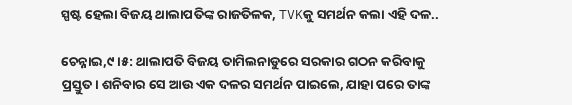ସ୍ପଷ୍ଟ ହେଲା ବିଜୟ ଥାଲାପତିଙ୍କ ରାଜତିଳକ, TVKକୁ ସମର୍ଥନ କଲା ଏହି ଦଳ..

ଚେନ୍ନାଇ,୯।୫: ଥାଲାପତି ବିଜୟ ତାମିଲନାଡୁରେ ସରକାର ଗଠନ କରିବାକୁ ପ୍ରସ୍ତୁତ। ଶନିବାର ସେ ଆଉ ଏକ ଦଳର ସମର୍ଥନ ପାଇଲେ, ଯାହା ପରେ ତାଙ୍କ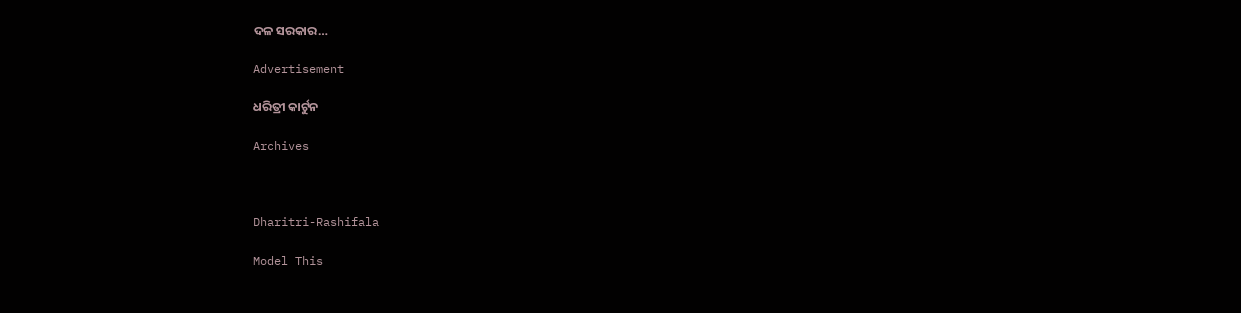ଦଳ ସରକାର…

Advertisement

ଧରିତ୍ରୀ କାର୍ଟୁନ

Archives



Dharitri-Rashifala

Model This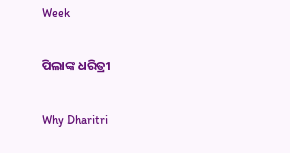Week

ପିଲାଙ୍କ ଧରିତ୍ରୀ

Why Dharitri